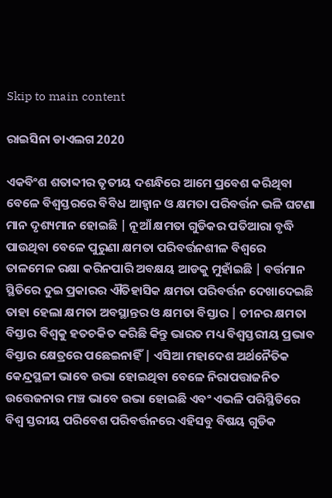Skip to main content

ରାଇସିନା ଡାଏଲଗ 2020

ଏକବିଂଶ ଶତାବ୍ଦୀର ତୃତୀୟ ଦଶନ୍ଧିରେ ଆମେ ପ୍ରବେଶ କରିଥିବା ବେଳେ ବିଶ୍ଵସ୍ତରରେ ବିବିଧ ଆହ୍ଵାନ ଓ କ୍ଷମତା ପରିବର୍ତ୍ତନ ଭଳି ଘଟଣା ମାନ ଦୃଶ୍ୟମାନ ହୋଇଛି | ନୂଆଁ କ୍ଷମତା ଗୁଡିକର ପତିଆରା ବୃଦ୍ଧି ପାଉଥିବା ବେଳେ ପୁରୁଣା କ୍ଷମତା ପରିବର୍ତ୍ତନଶୀଳ ବିଶ୍ଵରେ ତାଳମେଳ ରକ୍ଷା କରିନପାରି ଅବକ୍ଷୟ ଆଡକୁ ମୁହାଁଇଛି | ବର୍ତ୍ତମାନ ସ୍ଥିତିରେ ଦୁଇ ପ୍ରକାରର ଐତିହାସିକ କ୍ଷମତା ପରିବର୍ତ୍ତନ ଦେଖାଦେଇଛି ତାହା ହେଲା କ୍ଷମତା ଅବସ୍ଥାନ୍ତର ଓ କ୍ଷମତା ବିସ୍ତାର | ଚୀନର କ୍ଷମତା ବିସ୍ତାର ବିଶ୍ଵକୁ ହତଚକିତ କରିଛି କିନ୍ତୁ ଭାରତ ମଧ୍ୟ ବିଶ୍ଵସ୍ତରୀୟ ପ୍ରଭାବ ବିସ୍ତାର କ୍ଷେତ୍ରରେ ପଛେଇନାହିଁ | ଏସିଆ ମହାଦେଶ ଅର୍ଥନୈତିକ କେନ୍ଦ୍ରସ୍ଥଳୀ ଭାବେ ଉଭା ହୋଇଥିବା ବେଳେ ନିରାପତ୍ତାଜନିତ ଉତ୍ତେଜନାର ମଞ୍ଚ ଭାବେ ଉଭା ହୋଇଛି ଏବଂ ଏଭଳି ପରିସ୍ଥିତିରେ ବିଶ୍ଵ ସ୍ତରୀୟ ପରିବେଶ ପରିବର୍ତ୍ତନରେ ଏହିସବୁ ବିଷୟ ଗୁଡିକ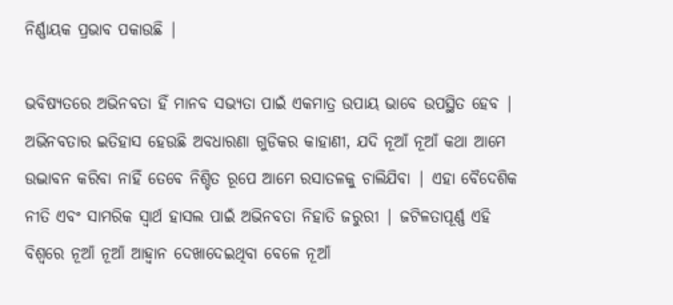ନିର୍ଣ୍ଣାୟକ ପ୍ରଭାବ ପକାଉଛି |

ଭବିଷ୍ୟତରେ ଅଭିନବତା ହିଁ ମାନବ ସଭ୍ୟତା ପାଇଁ ଏକମାତ୍ର ଉପାୟ ଭାବେ ଉପସ୍ଥିତ ହେବ | ଅଭିନବତାର ଇତିହାସ ହେଉଛି ଅବଧାରଣା ଗୁଡିକର କାହାଣୀ, ଯଦି ନୂଆଁ ନୂଆଁ କଥା ଆମେ ଉଦ୍ଭାବନ କରିବା ନାହିଁ ତେବେ ନିଶ୍ଚିତ ରୂପେ ଆମେ ରସାତଳକୁ ଚାଲିଯିବା | ଏହା ବୈଦେଶିକ ନୀତି ଏବଂ ସାମରିକ ସ୍ଵାର୍ଥ ହାସଲ ପାଇଁ ଅଭିନବତା ନିହାତି ଜରୁରୀ | ଜଟିଳତାପୂର୍ଣ୍ଣ ଏହି ବିଶ୍ବରେ ନୂଆଁ ନୂଆଁ ଆହ୍ଵାନ ଦେଖାଦେଇଥିବା ବେଳେ ନୂଆଁ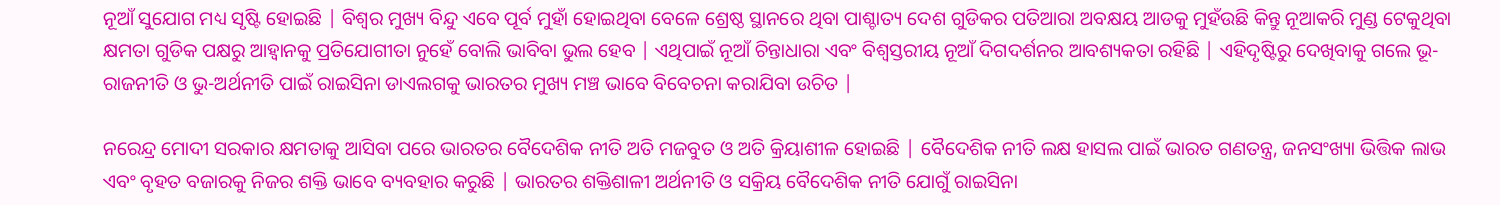ନୂଆଁ ସୁଯୋଗ ମଧ୍ୟ ସୃଷ୍ଟି ହୋଇଛି | ବିଶ୍ଵର ମୁଖ୍ୟ ବିନ୍ଦୁ ଏବେ ପୂର୍ବ ମୁହାଁ ହୋଇଥିବା ବେଳେ ଶ୍ରେଷ୍ଠ ସ୍ଥାନରେ ଥିବା ପାଶ୍ଚାତ୍ୟ ଦେଶ ଗୁଡିକର ପତିଆରା ଅବକ୍ଷୟ ଆଡକୁ ମୁହଁଉଛି କିନ୍ତୁ ନୂଆକରି ମୁଣ୍ଡ ଟେକୁଥିବା କ୍ଷମତା ଗୁଡିକ ପକ୍ଷରୁ ଆହ୍ଵାନକୁ ପ୍ରତିଯୋଗୀତା ନୁହେଁ ବୋଲି ଭାବିବା ଭୁଲ ହେବ | ଏଥିପାଇଁ ନୂଆଁ ଚିନ୍ତାଧାରା ଏବଂ ବିଶ୍ଵସ୍ତରୀୟ ନୂଆଁ ଦିଗଦର୍ଶନର ଆବଶ୍ୟକତା ରହିଛି | ଏହିଦୃଷ୍ଟିରୁ ଦେଖିବାକୁ ଗଲେ ଭୂ-ରାଜନୀତି ଓ ଭୁ-ଅର୍ଥନୀତି ପାଇଁ ରାଇସିନା ଡାଏଲଗକୁ ଭାରତର ମୁଖ୍ୟ ମଞ୍ଚ ଭାବେ ବିବେଚନା କରାଯିବା ଉଚିତ |

ନରେନ୍ଦ୍ର ମୋଦୀ ସରକାର କ୍ଷମତାକୁ ଆସିବା ପରେ ଭାରତର ବୈଦେଶିକ ନୀତି ଅତି ମଜବୁତ ଓ ଅତି କ୍ରିୟାଶୀଳ ହୋଇଛି | ବୈଦେଶିକ ନୀତି ଲକ୍ଷ ହାସଲ ପାଇଁ ଭାରତ ଗଣତନ୍ତ୍ର, ଜନସଂଖ୍ୟା ଭିତ୍ତିକ ଲାଭ ଏବଂ ବୃହତ ବଜାରକୁ ନିଜର ଶକ୍ତି ଭାବେ ବ୍ୟବହାର କରୁଛି | ଭାରତର ଶକ୍ତିଶାଳୀ ଅର୍ଥନୀତି ଓ ସକ୍ରିୟ ବୈଦେଶିକ ନୀତି ଯୋଗୁଁ ରାଇସିନା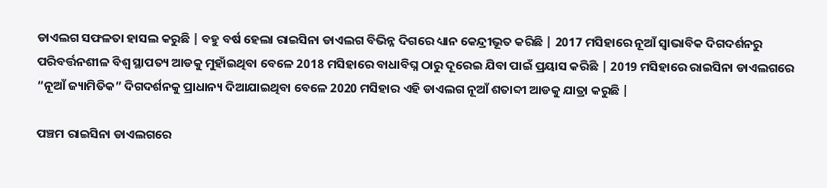ଡାଏଲଗ ସଫଳତା ହାସଲ କରୁଛି | ବହୁ ବର୍ଷ ହେଲା ରାଇସିନା ଡାଏଲଗ ବିଭିନ୍ନ ଦିଗରେ ଧ୍ୟାନ କେନ୍ଦ୍ରୀଭୂତ କରିଛି | 2017 ମସିହାରେ ନୂଆଁ ସ୍ଵାଭାବିକ ଦିଗଦର୍ଶନରୁ ପରିବର୍ତ୍ତନଶୀଳ ବିଶ୍ଵ ସ୍ଥାପତ୍ୟ ଆଡକୁ ମୁହାଁଇଥିବା ବେଳେ 2018 ମସିହାରେ ବାଧାବିଘ୍ନ ଠାରୁ ଦୂରେଇ ଯିବା ପାଇଁ ପ୍ରୟାସ କରିଛି | 2019 ମସିହାରେ ରାଇସିନା ଡାଏଲଗରେ “ନୂଆଁ ଜ୍ୟାମିତିକ” ଦିଗଦର୍ଶନକୁ ପ୍ରାଧାନ୍ୟ ଦିଆଯାଇଥିବା ବେଳେ 2020 ମସିହାର ଏହି ଡାଏଲଗ ନୂଆଁ ଶତାବ୍ଦୀ ଆଡକୁ ଯାତ୍ରା କରୁଛି |

ପଞ୍ଚମ ରାଇସିନା ଡାଏଲଗରେ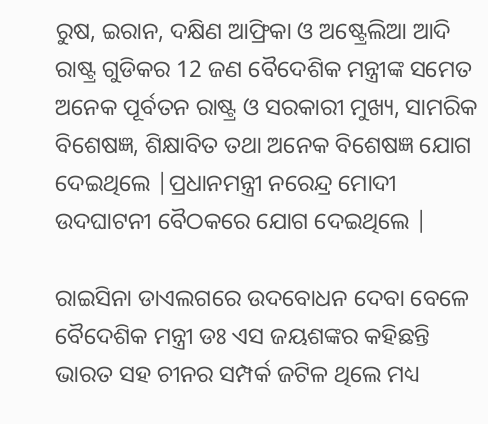ରୁଷ, ଇରାନ, ଦକ୍ଷିଣ ଆଫ୍ରିକା ଓ ଅଷ୍ଟ୍ରେଲିଆ ଆଦି ରାଷ୍ଟ୍ର ଗୁଡିକର 12 ଜଣ ବୈଦେଶିକ ମନ୍ତ୍ରୀଙ୍କ ସମେତ ଅନେକ ପୂର୍ବତନ ରାଷ୍ଟ୍ର ଓ ସରକାରୀ ମୁଖ୍ୟ, ସାମରିକ ବିଶେଷଜ୍ଞ, ଶିକ୍ଷାବିତ ତଥା ଅନେକ ବିଶେଷଜ୍ଞ ଯୋଗ ଦେଇଥିଲେ |ପ୍ରଧାନମନ୍ତ୍ରୀ ନରେନ୍ଦ୍ର ମୋଦୀ ଉଦଘାଟନୀ ବୈଠକରେ ଯୋଗ ଦେଇଥିଲେ |

ରାଇସିନା ଡାଏଲଗରେ ଉଦବୋଧନ ଦେବା ବେଳେ ବୈଦେଶିକ ମନ୍ତ୍ରୀ ଡଃ ଏସ ଜୟଶଙ୍କର କହିଛନ୍ତି ଭାରତ ସହ ଚୀନର ସମ୍ପର୍କ ଜଟିଳ ଥିଲେ ମଧ୍ୟ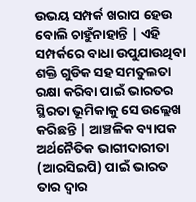ଉଭୟ ସମ୍ପର୍କ ଖରାପ ହେଉ ବୋଲି ଚାହୁଁନାହାନ୍ତି | ଏହି ସମ୍ପର୍କରେ ବାଧା ଉପୁଯାଉଥିବା ଶକ୍ତି ଗୁଡିକ ସହ ସମତୁଲତା ରକ୍ଷା କରିବା ପାଇଁ ଭାରତର ସ୍ଥିରତା ଭୂମିକାକୁ ସେ ଉଲ୍ଲେଖ କରିଛନ୍ତି | ଆଞ୍ଚଳିକ ବ୍ୟାପକ ଅର୍ଥନୈତିକ ଭାଗୀଦାରୀତା (ଆରସିଇପି) ପାଇଁ ଭାରତ ତାର ଦ୍ଵାର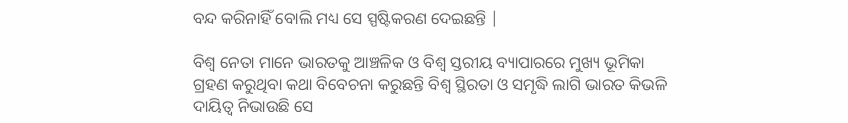ବନ୍ଦ କରିନାହିଁ ବୋଲି ମଧ୍ୟ ସେ ସ୍ପଷ୍ଟିକରଣ ଦେଇଛନ୍ତି |

ବିଶ୍ଵ ନେତା ମାନେ ଭାରତକୁ ଆଞ୍ଚଳିକ ଓ ବିଶ୍ଵ ସ୍ତରୀୟ ବ୍ୟାପାରରେ ମୁଖ୍ୟ ଭୂମିକା ଗ୍ରହଣ କରୁଥିବା କଥା ବିବେଚନା କରୁଛନ୍ତି ବିଶ୍ଵ ସ୍ଥିରତା ଓ ସମୃଦ୍ଧି ଲାଗି ଭାରତ କିଭଳି ଦାୟିତ୍ଵ ନିଭାଉଛି ସେ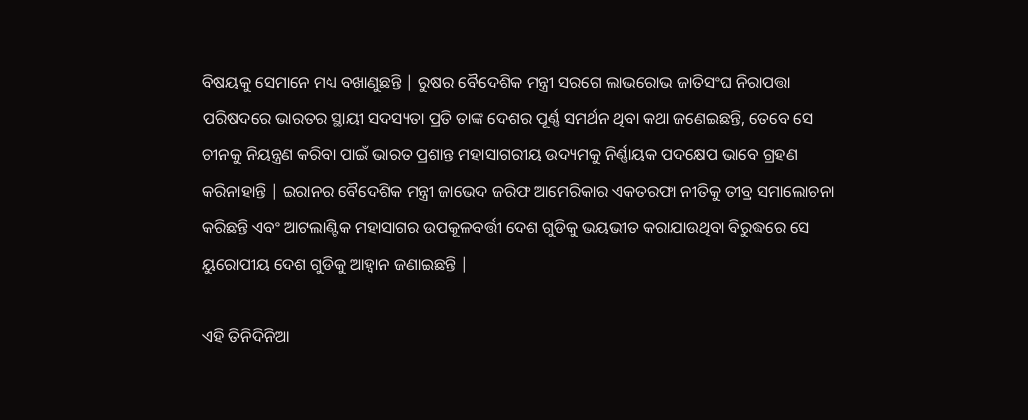ବିଷୟକୁ ସେମାନେ ମଧ୍ୟ ବଖାଣୁଛନ୍ତି | ରୁଷର ବୈଦେଶିକ ମନ୍ତ୍ରୀ ସରଗେ ଲାଭରୋଭ ଜାତିସଂଘ ନିରାପତ୍ତା ପରିଷଦରେ ଭାରତର ସ୍ଥାୟୀ ସଦସ୍ୟତା ପ୍ରତି ତାଙ୍କ ଦେଶର ପୂର୍ଣ୍ଣ ସମର୍ଥନ ଥିବା କଥା ଜଣେଇଛନ୍ତି, ତେବେ ସେ ଚୀନକୁ ନିୟନ୍ତ୍ରଣ କରିବା ପାଇଁ ଭାରତ ପ୍ରଶାନ୍ତ ମହାସାଗରୀୟ ଉଦ୍ୟମକୁ ନିର୍ଣ୍ଣାୟକ ପଦକ୍ଷେପ ଭାବେ ଗ୍ରହଣ କରିନାହାନ୍ତି | ଇରାନର ବୈଦେଶିକ ମନ୍ତ୍ରୀ ଜାଭେଦ ଜରିଫ ଆମେରିକାର ଏକତରଫା ନୀତିକୁ ତୀବ୍ର ସମାଲୋଚନା କରିଛନ୍ତି ଏବଂ ଆଟଲାଣ୍ଟିକ ମହାସାଗର ଉପକୂଳବର୍ତ୍ତୀ ଦେଶ ଗୁଡିକୁ ଭୟଭୀତ କରାଯାଉଥିବା ବିରୁଦ୍ଧରେ ସେ ୟୁରୋପୀୟ ଦେଶ ଗୁଡିକୁ ଆହ୍ଵାନ ଜଣାଇଛନ୍ତି |

ଏହି ତିନିଦିନିଆ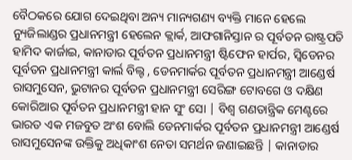ବୈଠକରେ ଯୋଗ ଦେଇଥିବା ଅନ୍ୟ ମାନ୍ୟଗଣ୍ୟ ବ୍ୟକ୍ତି ମାନେ ହେଲେ ନ୍ୟୁଜିଲାଣ୍ଡର ପ୍ରଧାନମନ୍ତ୍ରୀ ହେଲେନ କ୍ଲାର୍କ, ଆଫଗାନିସ୍ତାନ ର ପୂର୍ବତନ ରାଷ୍ଟ୍ରପତି ହାମିଦ କାର୍ଜାଇ, କାନାଡାର ପୂର୍ବତନ ପ୍ରଧାନମନ୍ତ୍ରୀ ଷ୍ଟିଫେନ ହାର୍ପର, ସ୍ଵିଡେନର ପୂର୍ବତନ ପ୍ରଧାନମନ୍ତ୍ରୀ କାର୍ଲ ବିଲ୍ଟ , ଡେନମାର୍କର ପୂର୍ବତନ ପ୍ରଧାନମନ୍ତ୍ରୀ ଆଣ୍ଡେର୍ଷ ରାସମୁସେନ, ଭୁଟାନର ପୂର୍ବତନ ପ୍ରଧାନମନ୍ତ୍ରୀ ସେରିଙ୍ଗ ଟୋବଗେ ଓ ଦକ୍ଷିଣ କୋରିଆର ପୂର୍ବତନ ପ୍ରଧାନମନ୍ତ୍ରୀ ହାନ ସୁଂ ସୋ | ବିଶ୍ଵ ଗଣତାନ୍ତ୍ରିକ ମେଣ୍ଟରେ ଭାରତ ଏକ ମଜବୁତ ଅଂଶ ବୋଲି ଡେନମାର୍କର ପୂର୍ବତନ ପ୍ରଧାନମନ୍ତ୍ରୀ ଆଣ୍ଡେର୍ଷ ରାସମୁସେନଙ୍କ ଉକ୍ତିକୁ ଅଧିକାଂଶ ନେତା ସମର୍ଥନ ଜଣାଇଛନ୍ତି | କାନାଡାର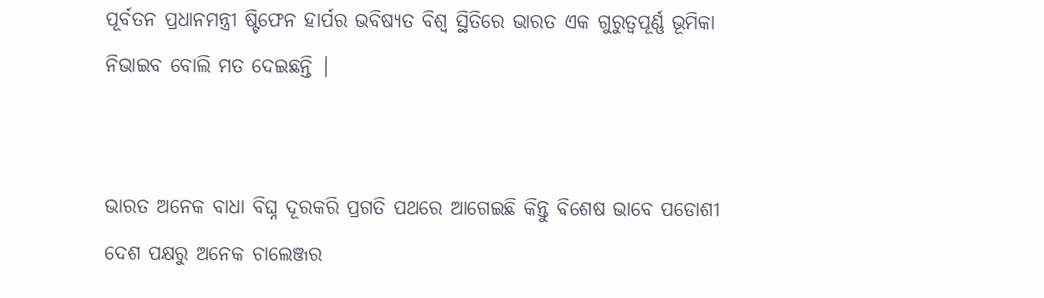ପୂର୍ବତନ ପ୍ରଧାନମନ୍ତ୍ରୀ ଷ୍ଟିଫେନ ହାର୍ପର ଭବିଷ୍ୟତ ବିଶ୍ଵ ସ୍ଥିତିରେ ଭାରତ ଏକ ଗୁରୁତ୍ୱପୂର୍ଣ୍ଣ ଭୂମିକା ନିଭାଇବ ବୋଲି ମତ ଦେଇଛନ୍ତି |


ଭାରତ ଅନେକ ବାଧା ବିଘ୍ନ ଦୂରକରି ପ୍ରଗତି ପଥରେ ଆଗେଇଛି କିନ୍ତୁ ବିଶେଷ ଭାବେ ପଡୋଶୀ ଦେଶ ପକ୍ଷରୁ ଅନେକ ଚାଲେଞ୍ଜର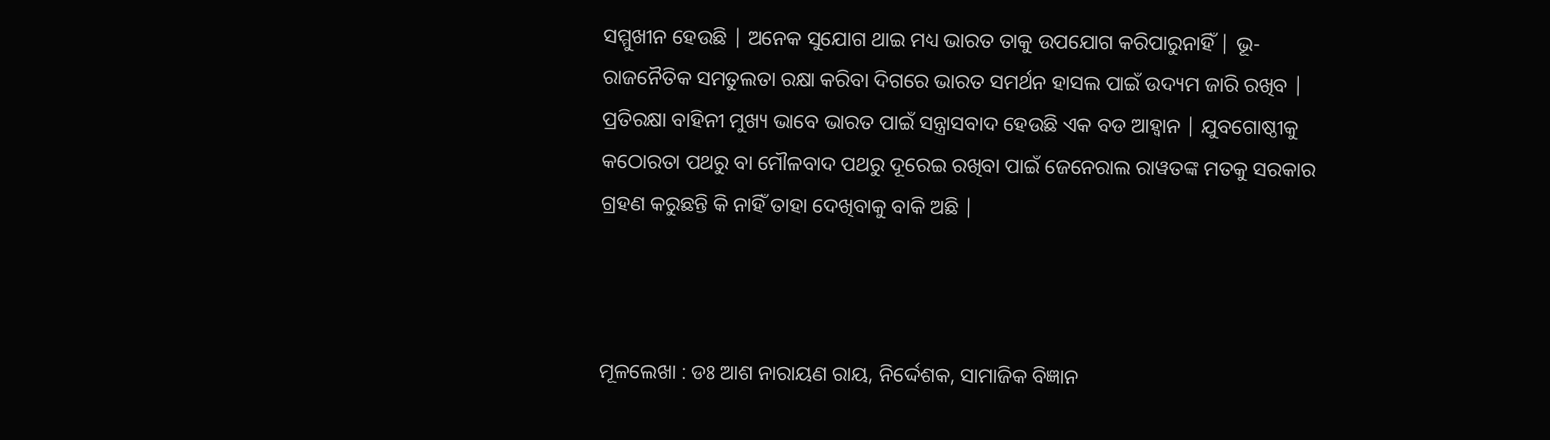ସମ୍ମୁଖୀନ ହେଉଛି | ଅନେକ ସୁଯୋଗ ଥାଇ ମଧ୍ୟ ଭାରତ ତାକୁ ଉପଯୋଗ କରିପାରୁନାହିଁ | ଭୂ-ରାଜନୈତିକ ସମତୁଲତା ରକ୍ଷା କରିବା ଦିଗରେ ଭାରତ ସମର୍ଥନ ହାସଲ ପାଇଁ ଉଦ୍ୟମ ଜାରି ରଖିବ | ପ୍ରତିରକ୍ଷା ବାହିନୀ ମୁଖ୍ୟ ଭାବେ ଭାରତ ପାଇଁ ସନ୍ତ୍ରାସବାଦ ହେଉଛି ଏକ ବଡ ଆହ୍ଵାନ | ଯୁବଗୋଷ୍ଠୀକୁ କଠୋରତା ପଥରୁ ବା ମୌଳବାଦ ପଥରୁ ଦୂରେଇ ରଖିବା ପାଇଁ ଜେନେରାଲ ରାୱତଙ୍କ ମତକୁ ସରକାର ଗ୍ରହଣ କରୁଛନ୍ତି କି ନାହିଁ ତାହା ଦେଖିବାକୁ ବାକି ଅଛି |



ମୂଳଲେଖା : ଡଃ ଆଶ ନାରାୟଣ ରାୟ, ନିର୍ଦ୍ଦେଶକ, ସାମାଜିକ ବିଜ୍ଞାନ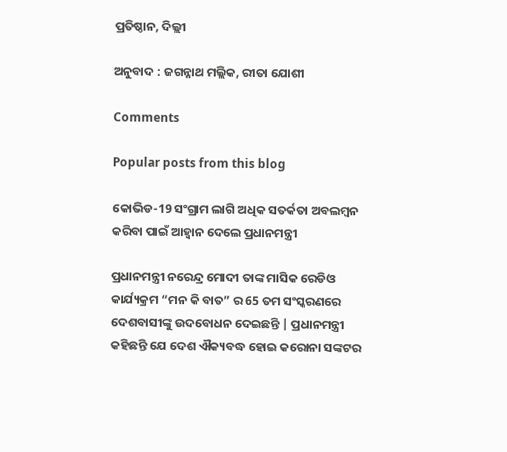ପ୍ରତିଷ୍ଠାନ, ଦିଲ୍ଲୀ

ଅନୁବାଦ : ଜଗନ୍ନାଥ ମଲ୍ଲିକ, ରୀତା ଯୋଶୀ

Comments

Popular posts from this blog

କୋଭିଡ-19 ସଂଗ୍ରାମ ଲାଗି ଅଧିକ ସତର୍କତା ଅବଲମ୍ବନ କରିବା ପାଇଁ ଆହ୍ଵାନ ଦେଲେ ପ୍ରଧାନମନ୍ତ୍ରୀ

ପ୍ରଧାନମନ୍ତ୍ରୀ ନରେନ୍ଦ୍ର ମୋଦୀ ତାଙ୍କ ମାସିକ ରେଡିଓ କାର୍ଯ୍ୟକ୍ରମ “ମନ କି ବାତ” ର 65 ତମ ସଂସ୍କରଣରେ ଦେଶବାସୀଙ୍କୁ ଉଦବୋଧନ ଦେଇଛନ୍ତି | ପ୍ରଧାନମନ୍ତ୍ରୀ କହିଛନ୍ତି ଯେ ଦେଶ ଐକ୍ୟବଦ୍ଧ ହୋଇ କରୋନା ସଙ୍କଟର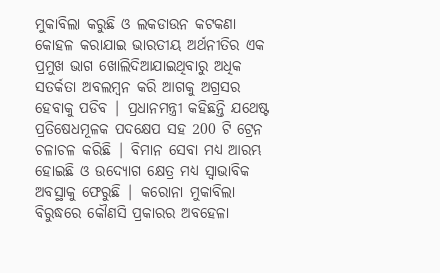ମୁକାବିଲା କରୁଛି ଓ ଲକଡାଉନ କଟକଣା କୋହଳ କରାଯାଇ ଭାରତୀୟ ଅର୍ଥନୀତିର ଏକ ପ୍ରମୁଖ ଭାଗ ଖୋଲିଦିଆଯାଇଥିବାରୁ ଅଧିକ ସତର୍କତା ଅବଲମ୍ବନ କରି ଆଗକୁ ଅଗ୍ରସର ହେବାକୁ ପଡିବ | ପ୍ରଧାନମନ୍ତ୍ରୀ କହିଛନ୍ତି ଯଥେଷ୍ଟ ପ୍ରତିଷେଧମୂଳକ ପଦକ୍ଷେପ ସହ 200 ଟି ଟ୍ରେନ ଚଳାଚଳ କରିଛି | ବିମାନ ସେବା ମଧ୍ୟ ଆରମ୍ଭ ହୋଇଛି ଓ ଉଦ୍ୟୋଗ କ୍ଷେତ୍ର ମଧ୍ୟ ସ୍ଵାଭାବିକ ଅବସ୍ଥାକୁ ଫେରୁଛି | କରୋନା ମୁକାବିଲା ବିରୁଦ୍ଧରେ କୌଣସି ପ୍ରକାରର ଅବହେଳା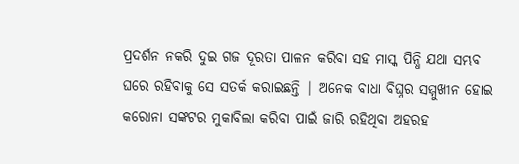ପ୍ରଦର୍ଶନ ନକରି ଦୁଇ ଗଜ ଦୂରତା ପାଳନ କରିବା ସହ ମାସ୍କ ପିନ୍ଧି ଯଥା ସମ୍ଭବ ଘରେ ରହିବାକୁ ସେ ସତର୍କ କରାଇଛନ୍ତି | ଅନେକ ବାଧା ବିଘ୍ନର ସମ୍ମୁଖୀନ ହୋଇ କରୋନା ସଙ୍କଟର ମୁକାବିଲା କରିବା ପାଇଁ ଜାରି ରହିଥିବା ଅହରହ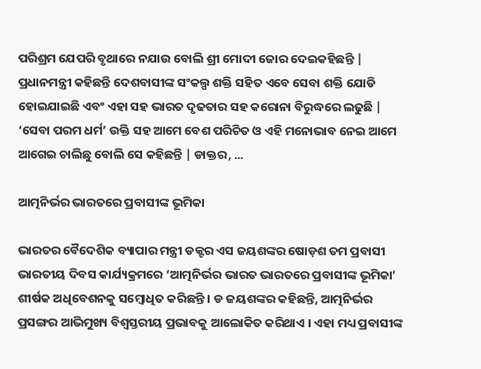ପରିଶ୍ରମ ଯେପରି ବୃଥାରେ ନଯାଉ ବୋଲି ଶ୍ରୀ ମୋଦୀ ଜୋର ଦେଇକହିଛନ୍ତି | ପ୍ରଧାନମନ୍ତ୍ରୀ କହିଛନ୍ତି ଦେଶବାସୀଙ୍କ ସଂକଲ୍ପ ଶକ୍ତି ସହିତ ଏବେ ସେବା ଶକ୍ତି ଯୋଡି ହୋଇଯାଇଛି ଏବଂ ଏହା ସହ ଭାରତ ଦୃଢତାର ସହ କରୋନା ବିରୁଦ୍ଧରେ ଲଢୁଛି | ‘ସେବା ପରମ ଧର୍ମ’ ଉକ୍ତି ସହ ଆମେ ବେଶ ପରିଚିତ ଓ ଏହି ମନୋଭାବ ନେଇ ଆମେ ଆଗେଇ ଚାଲିଛୁ ବୋଲି ସେ କହିଛନ୍ତି | ଡାକ୍ତର, ...

ଆତ୍ମନିର୍ଭର ଭାରତରେ ପ୍ରବାସୀଙ୍କ ଭୂମିକା

ଭାରତର ବୈଦେଶିକ ବ୍ୟାପାର ମନ୍ତ୍ରୀ ଡକ୍ଟର ଏସ ଜୟଶଙ୍କର ଷୋଡ଼ଶ ତମ ପ୍ରବାସୀ ଭାରତୀୟ ଦିବସ କାର୍ଯ୍ୟକ୍ରମରେ ‘ଆତ୍ମନିର୍ଭର ଭାରତ ଭାରତରେ ପ୍ରବାସୀଙ୍କ ଭୂମିକା’ ଶୀର୍ଷକ ଅଧିବେଶନକୁ ସମ୍ବୋଧିତ କରିଛନ୍ତି । ଡ ଜୟଶଙ୍କର କହିଛନ୍ତି, ଆତ୍ମନିର୍ଭର ପ୍ରସଙ୍ଗର ଆଭିମୁଖ୍ୟ ବିଶ୍ୱସ୍ତରୀୟ ପ୍ରଭାବକୁ ଆଲୋକିତ କରିଥାଏ । ଏହା ମଧ୍ୟ ପ୍ରବାସୀଙ୍କ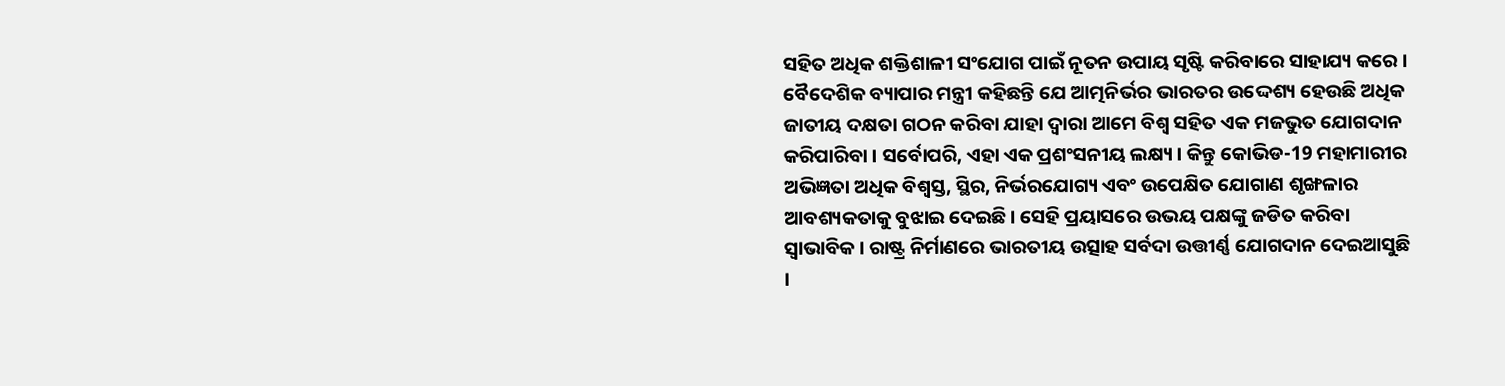ସହିତ ଅଧିକ ଶକ୍ତିଶାଳୀ ସଂଯୋଗ ପାଇଁ ନୂତନ ଉପାୟ ସୃଷ୍ଟି କରିବାରେ ସାହାଯ୍ୟ କରେ । ବୈଦେଶିକ ବ୍ୟାପାର ମନ୍ତ୍ରୀ କହିଛନ୍ତି ଯେ ଆତ୍ମନିର୍ଭର ଭାରତର ଉଦ୍ଦେଶ୍ୟ ହେଉଛି ଅଧିକ ଜାତୀୟ ଦକ୍ଷତା ଗଠନ କରିବା ଯାହା ଦ୍ବାରା ଆମେ ବିଶ୍ୱ ସହିତ ଏକ ମଜଭୁତ ଯୋଗଦାନ କରିପାରିବା । ସର୍ବୋପରି, ଏହା ଏକ ପ୍ରଶଂସନୀୟ ଲକ୍ଷ୍ୟ । କିନ୍ତୁ କୋଭିଡ-19 ମହାମାରୀର ଅଭିଜ୍ଞତା ଅଧିକ ବିଶ୍ୱସ୍ତ, ସ୍ଥିର, ନିର୍ଭରଯୋଗ୍ୟ ଏବଂ ଉପେକ୍ଷିତ ଯୋଗାଣ ଶୃଙ୍ଖଳାର ଆବଶ୍ୟକତାକୁ ବୁଝାଇ ଦେଇଛି । ସେହି ପ୍ରୟାସରେ ଉଭୟ ପକ୍ଷଙ୍କୁ ଜଡିତ କରିବା ସ୍ୱାଭାବିକ । ରାଷ୍ଟ୍ର ନିର୍ମାଣରେ ଭାରତୀୟ ଉତ୍ସାହ ସର୍ବଦା ଉତ୍ତୀର୍ଣ୍ଣ ଯୋଗଦାନ ଦେଇଆସୁଛି ।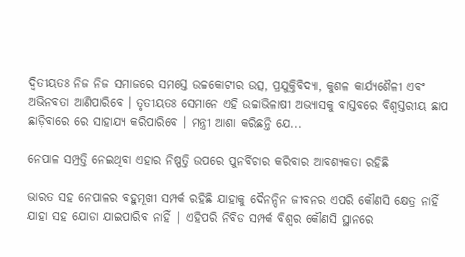ଦ୍ୱିତୀୟତଃ ନିଜ ନିଜ ସମାଜରେ ସମସ୍ତେ ଉଚ୍ଚକୋଟୀର ଉତ୍ସ, ପ୍ରଯୁକ୍ତିବିଦ୍ୟା, କୁଶଳ କାର୍ଯ୍ୟଶୈଳୀ ଏବଂ ଅଭିନବତା ଆଣିପାରିବେ । ତୃତୀୟତଃ ସେମାନେ ଏହି ଉଚ୍ଚାଭିଳାଷୀ ଅଭ୍ୟାସକୁ ବାସ୍ତବରେ ବିଶ୍ୱସ୍ତରୀୟ ଛାପ ଛାଡ଼ିବାରେ ରେ ସାହାଯ୍ୟ କରିପାରିବେ । ମନ୍ତ୍ରୀ ଆଶା କରିଛନ୍ତି ଯେ...

ନେପାଳ ସମ୍ପ୍ରତ୍ତି ନେଇଥିବା ଏହାର ନିଷ୍ପତ୍ତି ଉପରେ ପୁନର୍ବିଚାର କରିବାର ଆବଶ୍ୟକତା ରହିଛି

ଭାରତ ସହ ନେପାଳର ବହୁମୂଖୀ ସମ୍ପର୍କ ରହିଛି ଯାହାକୁ ଦୈନନ୍ଦିନ ଜୀବନର ଏପରି କୌଣସି କ୍ଷେତ୍ର ନାହିଁ ଯାହା ସହ ଯୋଡା ଯାଇପାରିବ ନାହିଁ | ଏହିପରି ନିବିଡ ସମ୍ପର୍କ ବିଶ୍ଵର କୌଣସି ସ୍ଥାନରେ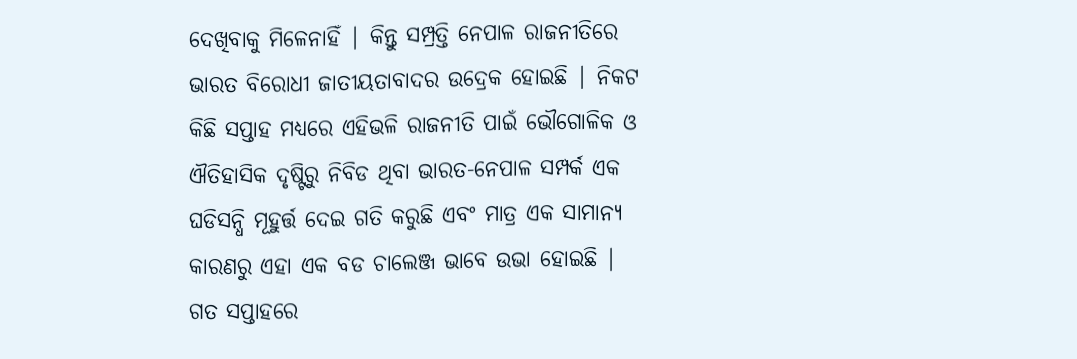ଦେଖିବାକୁ ମିଳେନାହିଁ | କିନ୍ତୁ ସମ୍ପ୍ରତ୍ତି ନେପାଳ ରାଜନୀତିରେ ଭାରତ ବିରୋଧୀ ଜାତୀୟତାବାଦର ଉଦ୍ରେକ ହୋଇଛି | ନିକଟ କିଛି ସପ୍ତାହ ମଧ୍ୟରେ ଏହିଭଳି ରାଜନୀତି ପାଇଁ ଭୌଗୋଳିକ ଓ ଐତିହାସିକ ଦୃଷ୍ଟିରୁ ନିବିଡ ଥିବା ଭାରତ-ନେପାଳ ସମ୍ପର୍କ ଏକ ଘଡିସନ୍ଧି ମୂହୁର୍ତ୍ତ ଦେଇ ଗତି କରୁଛି ଏବଂ ମାତ୍ର ଏକ ସାମାନ୍ୟ କାରଣରୁ ଏହା ଏକ ବଡ ଚାଲେଞ୍ଜ ଭାବେ ଉଭା ହୋଇଛି | ଗତ ସପ୍ତାହରେ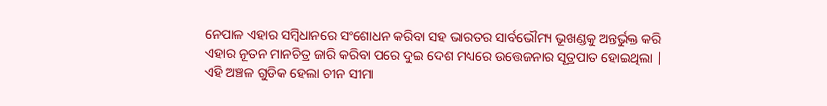ନେପାଳ ଏହାର ସମ୍ବିଧାନରେ ସଂଶୋଧନ କରିବା ସହ ଭାରତର ସାର୍ବଭୌମ୍ୟ ଭୂଖଣ୍ଡକୁ ଅନ୍ତର୍ଭୁକ୍ତ କରି ଏହାର ନୂତନ ମାନଚିତ୍ର ଜାରି କରିବା ପରେ ଦୁଇ ଦେଶ ମଧ୍ୟରେ ଉତ୍ତେଜନାର ସୂତ୍ରପାତ ହୋଇଥିଲା | ଏହି ଅଞ୍ଚଳ ଗୁଡିକ ହେଲା ଚୀନ ସୀମା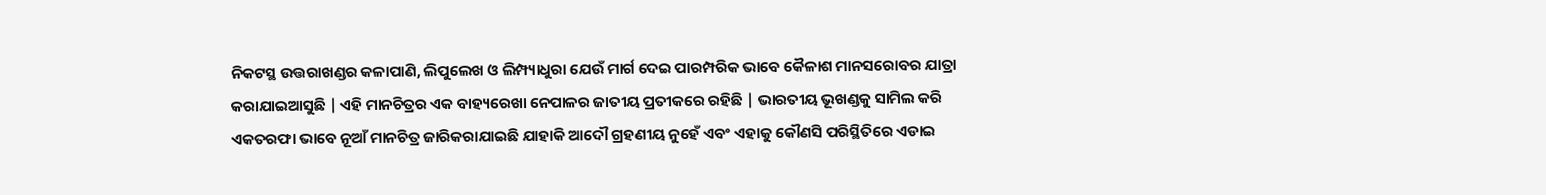ନିକଟସ୍ଥ ଉତ୍ତରାଖଣ୍ଡର କଳାପାଣି, ଲିପୁଲେଖ ଓ ଲିମ୍ପ୍ୟାଧୁରା ଯେଉଁ ମାର୍ଗ ଦେଇ ପାରମ୍ପରିକ ଭାବେ କୈଳାଶ ମାନସରୋବର ଯାତ୍ରା କରାଯାଇଆସୁଛି | ଏହି ମାନଚିତ୍ରର ଏକ ବାହ୍ୟରେଖା ନେପାଳର ଜାତୀୟ ପ୍ରତୀକରେ ରହିଛି | ଭାରତୀୟ ଭୂଖଣ୍ଡକୁ ସାମିଲ କରି ଏକତରଫା ଭାବେ ନୂଆଁ ମାନଚିତ୍ର ଜାରିକରାଯାଇଛି ଯାହାକି ଆଦୌ ଗ୍ରହଣୀୟ ନୁହେଁ ଏବଂ ଏହାକୁ କୌଣସି ପରିସ୍ଥିତିରେ ଏଡାଇ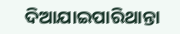ଦିଆଯାଇପାରିଥାନ୍ତା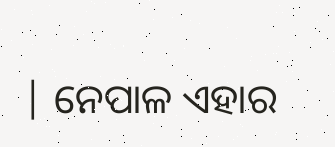| ନେପାଳ ଏହାର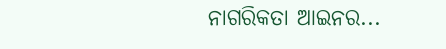ନାଗରିକତା ଆଇନର...